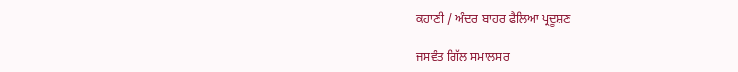ਕਹਾਣੀ / ਅੰਦਰ ਬਾਹਰ ਫੈਲਿਆ ਪ੍ਰਦੂਸ਼ਣ

ਜਸਵੰਤ ਗਿੱਲ ਸਮਾਲਸਰ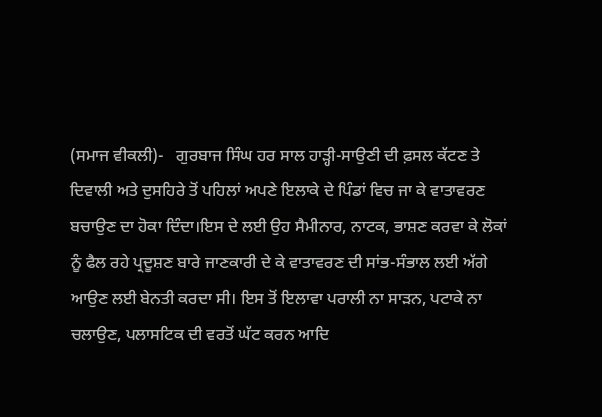(ਸਮਾਜ ਵੀਕਲੀ)-   ਗੁਰਬਾਜ ਸਿੰਘ ਹਰ ਸਾਲ ਹਾੜ੍ਹੀ-ਸਾਉਣੀ ਦੀ ਫ਼ਸਲ ਕੱਟਣ ਤੇ ਦਿਵਾਲੀ ਅਤੇ ਦੁਸਹਿਰੇ ਤੋਂ ਪਹਿਲਾਂ ਅਪਣੇ ਇਲਾਕੇ ਦੇ ਪਿੰਡਾਂ ਵਿਚ ਜਾ ਕੇ ਵਾਤਾਵਰਣ ਬਚਾਉਣ ਦਾ ਹੋਕਾ ਦਿੰਦਾ।ਇਸ ਦੇ ਲਈ ਉਹ ਸੈਮੀਨਾਰ, ਨਾਟਕ, ਭਾਸ਼ਣ ਕਰਵਾ ਕੇ ਲੋਕਾਂ ਨੂੰ ਫੈਲ ਰਹੇ ਪ੍ਰਦੂਸ਼ਣ ਬਾਰੇ ਜਾਣਕਾਰੀ ਦੇ ਕੇ ਵਾਤਾਵਰਣ ਦੀ ਸਾਂਭ-ਸੰਭਾਲ ਲਈ ਅੱਗੇ ਆਉਣ ਲਈ ਬੇਨਤੀ ਕਰਦਾ ਸੀ। ਇਸ ਤੋਂ ਇਲਾਵਾ ਪਰਾਲੀ ਨਾ ਸਾੜਨ, ਪਟਾਕੇ ਨਾ ਚਲਾਉਣ, ਪਲਾਸਟਿਕ ਦੀ ਵਰਤੋਂ ਘੱਟ ਕਰਨ ਆਦਿ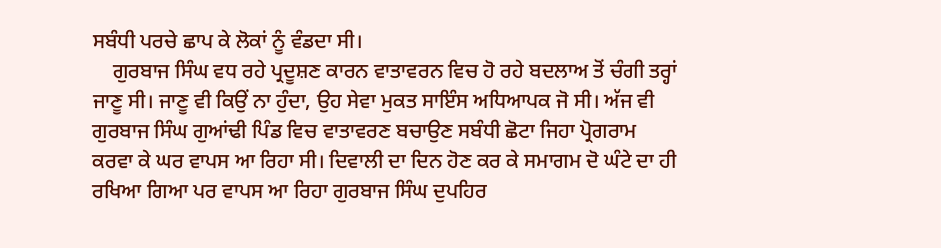ਸਬੰਧੀ ਪਰਚੇ ਛਾਪ ਕੇ ਲੋਕਾਂ ਨੂੰ ਵੰਡਦਾ ਸੀ।
    ਗੁਰਬਾਜ ਸਿੰਘ ਵਧ ਰਹੇ ਪ੍ਰਦੂਸ਼ਣ ਕਾਰਨ ਵਾਤਾਵਰਨ ਵਿਚ ਹੋ ਰਹੇ ਬਦਲਾਅ ਤੋਂ ਚੰਗੀ ਤਰ੍ਹਾਂ ਜਾਣੂ ਸੀ। ਜਾਣੂ ਵੀ ਕਿਉਂ ਨਾ ਹੁੰਦਾ, ਉਹ ਸੇਵਾ ਮੁਕਤ ਸਾਇੰਸ ਅਧਿਆਪਕ ਜੋ ਸੀ। ਅੱਜ ਵੀ ਗੁਰਬਾਜ ਸਿੰਘ ਗੁਆਂਢੀ ਪਿੰਡ ਵਿਚ ਵਾਤਾਵਰਣ ਬਚਾਉਣ ਸਬੰਧੀ ਛੋਟਾ ਜਿਹਾ ਪ੍ਰੋਗਰਾਮ ਕਰਵਾ ਕੇ ਘਰ ਵਾਪਸ ਆ ਰਿਹਾ ਸੀ। ਦਿਵਾਲੀ ਦਾ ਦਿਨ ਹੋਣ ਕਰ ਕੇ ਸਮਾਗਮ ਦੋ ਘੰਟੇ ਦਾ ਹੀ ਰਖਿਆ ਗਿਆ ਪਰ ਵਾਪਸ ਆ ਰਿਹਾ ਗੁਰਬਾਜ ਸਿੰਘ ਦੁਪਹਿਰ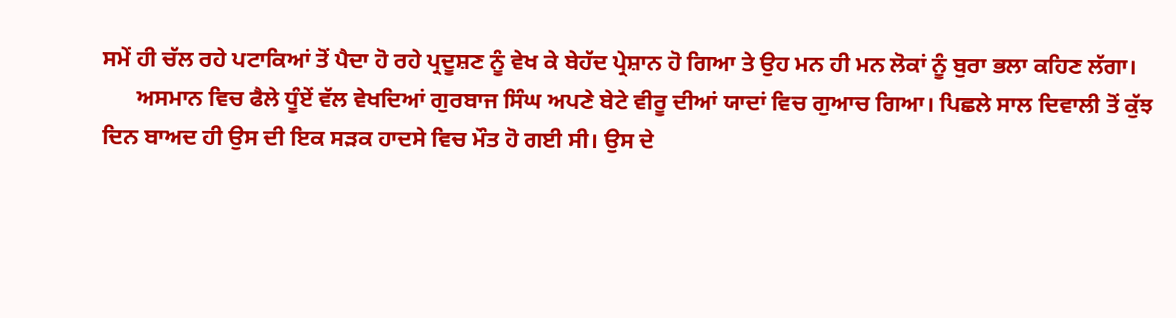ਸਮੇਂ ਹੀ ਚੱਲ ਰਹੇ ਪਟਾਕਿਆਂ ਤੋਂ ਪੈਦਾ ਹੋ ਰਹੇ ਪ੍ਰਦੂਸ਼ਣ ਨੂੰ ਵੇਖ ਕੇ ਬੇਹੱਦ ਪ੍ਰੇਸ਼ਾਨ ਹੋ ਗਿਆ ਤੇ ਉਹ ਮਨ ਹੀ ਮਨ ਲੋਕਾਂ ਨੂੰ ਬੁਰਾ ਭਲਾ ਕਹਿਣ ਲੱਗਾ।
      ਅਸਮਾਨ ਵਿਚ ਫੈਲੇ ਧੂੰਏਂ ਵੱਲ ਵੇਖਦਿਆਂ ਗੁਰਬਾਜ ਸਿੰਘ ਅਪਣੇ ਬੇਟੇ ਵੀਰੂ ਦੀਆਂ ਯਾਦਾਂ ਵਿਚ ਗੁਆਚ ਗਿਆ। ਪਿਛਲੇ ਸਾਲ ਦਿਵਾਲੀ ਤੋਂ ਕੁੱਝ ਦਿਨ ਬਾਅਦ ਹੀ ਉਸ ਦੀ ਇਕ ਸੜਕ ਹਾਦਸੇ ਵਿਚ ਮੌਤ ਹੋ ਗਈ ਸੀ। ਉਸ ਦੇ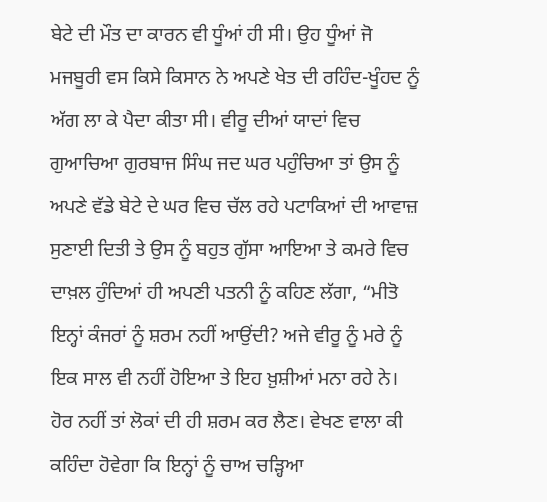ਬੇਟੇ ਦੀ ਮੌਤ ਦਾ ਕਾਰਨ ਵੀ ਧੂੰਆਂ ਹੀ ਸੀ। ਉਹ ਧੂੰਆਂ ਜੋ ਮਜਬੂਰੀ ਵਸ ਕਿਸੇ ਕਿਸਾਨ ਨੇ ਅਪਣੇ ਖੇਤ ਦੀ ਰਹਿੰਦ-ਖੂੰਹਦ ਨੂੰ ਅੱਗ ਲਾ ਕੇ ਪੈਦਾ ਕੀਤਾ ਸੀ। ਵੀਰੂ ਦੀਆਂ ਯਾਦਾਂ ਵਿਚ ਗੁਆਚਿਆ ਗੁਰਬਾਜ ਸਿੰਘ ਜਦ ਘਰ ਪਹੁੰਚਿਆ ਤਾਂ ਉਸ ਨੂੰ ਅਪਣੇ ਵੱਡੇ ਬੇਟੇ ਦੇ ਘਰ ਵਿਚ ਚੱਲ ਰਹੇ ਪਟਾਕਿਆਂ ਦੀ ਆਵਾਜ਼ ਸੁਣਾਈ ਦਿਤੀ ਤੇ ਉਸ ਨੂੰ ਬਹੁਤ ਗੁੱਸਾ ਆਇਆ ਤੇ ਕਮਰੇ ਵਿਚ ਦਾਖ਼ਲ ਹੁੰਦਿਆਂ ਹੀ ਅਪਣੀ ਪਤਨੀ ਨੂੰ ਕਹਿਣ ਲੱਗਾ, “ਮੀਤੋ ਇਨ੍ਹਾਂ ਕੰਜਰਾਂ ਨੂੰ ਸ਼ਰਮ ਨਹੀਂ ਆਉਂਦੀ? ਅਜੇ ਵੀਰੂ ਨੂੰ ਮਰੇ ਨੂੰ ਇਕ ਸਾਲ ਵੀ ਨਹੀਂ ਹੋਇਆ ਤੇ ਇਹ ਖ਼ੁਸ਼ੀਆਂ ਮਨਾ ਰਹੇ ਨੇ। ਹੋਰ ਨਹੀਂ ਤਾਂ ਲੋਕਾਂ ਦੀ ਹੀ ਸ਼ਰਮ ਕਰ ਲੈਣ। ਵੇਖਣ ਵਾਲਾ ਕੀ ਕਹਿੰਦਾ ਹੋਵੇਗਾ ਕਿ ਇਨ੍ਹਾਂ ਨੂੰ ਚਾਅ ਚੜ੍ਹਿਆ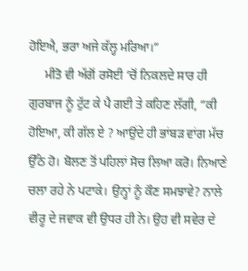ਹੋਇਐ, ਭਰਾ ਅਜੇ ਕੱਲ੍ਹ ਮਰਿਆ।”
     ਮੀਤੋ ਵੀ ਅੱਗੋਂ ਰਸੋਈ ‘ਚੋਂ ਨਿਕਲਦੇ ਸਾਰ ਹੀ ਗੁਰਬਾਜ ਨੂੰ ਟੁੱਟ ਕੇ ਪੈ ਗਈ ਤੇ ਕਹਿਣ ਲੱਗੀ, “ਕੀ ਹੋਇਆ, ਕੀ ਗੱਲ ਏ ? ਆਉਂਦੇ ਹੀ ਭਾਂਬੜ ਵਾਂਗ ਮੱਚ ਉੱਠੇ ਹੋ। ਬੋਲਣ ਤੋਂ ਪਹਿਲਾਂ ਸੋਚ ਲਿਆ ਕਰੋ। ਨਿਆਣੇ ਚਲਾ ਰਹੇ ਨੇ ਪਟਾਕੇ। ਉਨ੍ਹਾਂ ਨੂੰ ਕੌਣ ਸਮਝਾਵੇ? ਨਾਲੇ ਵੀਰੂ ਦੇ ਜਵਾਕ ਵੀ ਉਧਰ ਹੀ ਨੇ। ਉਹ ਵੀ ਸਵੇਰ ਦੇ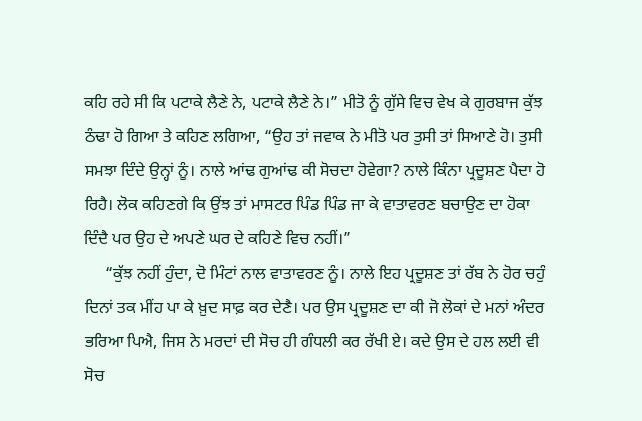ਕਹਿ ਰਹੇ ਸੀ ਕਿ ਪਟਾਕੇ ਲੈਣੇ ਨੇ, ਪਟਾਕੇ ਲੈਣੇ ਨੇ।” ਮੀਤੋ ਨੂੰ ਗੁੱਸੇ ਵਿਚ ਵੇਖ ਕੇ ਗੁਰਬਾਜ ਕੁੱਝ ਠੰਢਾ ਹੋ ਗਿਆ ਤੇ ਕਹਿਣ ਲਗਿਆ, “ਉਹ ਤਾਂ ਜਵਾਕ ਨੇ ਮੀਤੋ ਪਰ ਤੁਸੀ ਤਾਂ ਸਿਆਣੇ ਹੋ। ਤੁਸੀ ਸਮਝਾ ਦਿੰਦੇ ਉਨ੍ਹਾਂ ਨੂੰ। ਨਾਲੇ ਆਂਢ ਗੁਆਂਢ ਕੀ ਸੋਚਦਾ ਹੋਵੇਗਾ? ਨਾਲੇ ਕਿੰਨਾ ਪ੍ਰਦੂਸ਼ਣ ਪੈਦਾ ਹੋ ਰਿਹੈ। ਲੋਕ ਕਹਿਣਗੇ ਕਿ ਉਂਝ ਤਾਂ ਮਾਸਟਰ ਪਿੰਡ ਪਿੰਡ ਜਾ ਕੇ ਵਾਤਾਵਰਣ ਬਚਾਉਣ ਦਾ ਹੋਕਾ ਦਿੰਦੈ ਪਰ ਉਹ ਦੇ ਅਪਣੇ ਘਰ ਦੇ ਕਹਿਣੇ ਵਿਚ ਨਹੀਂ।”
     “ਕੁੱਝ ਨਹੀਂ ਹੁੰਦਾ, ਦੋ ਮਿੰਟਾਂ ਨਾਲ ਵਾਤਾਵਰਣ ਨੂੰ। ਨਾਲੇ ਇਹ ਪ੍ਰਦੂਸ਼ਣ ਤਾਂ ਰੱਬ ਨੇ ਹੋਰ ਚਹੁੰ ਦਿਨਾਂ ਤਕ ਮੀਂਹ ਪਾ ਕੇ ਖ਼ੁਦ ਸਾਫ਼ ਕਰ ਦੇਣੈ। ਪਰ ਉਸ ਪ੍ਰਦੂਸ਼ਣ ਦਾ ਕੀ ਜੋ ਲੋਕਾਂ ਦੇ ਮਨਾਂ ਅੰਦਰ ਭਰਿਆ ਪਿਐ, ਜਿਸ ਨੇ ਮਰਦਾਂ ਦੀ ਸੋਚ ਹੀ ਗੰਧਲੀ ਕਰ ਰੱਖੀ ਏ। ਕਦੇ ਉਸ ਦੇ ਹਲ ਲਈ ਵੀ ਸੋਚ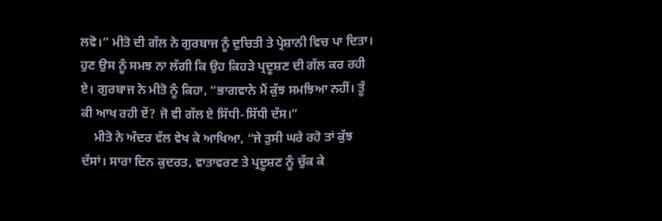ਲਵੋ।” ਮੀਤੋ ਦੀ ਗੱਲ ਨੇ ਗੁਰਬਾਜ ਨੂੰ ਦੁਚਿਤੀ ਤੇ ਪ੍ਰੇਸ਼ਾਨੀ ਵਿਚ ਪਾ ਦਿਤਾ। ਹੁਣ ਉਸ ਨੂੰ ਸਮਝ ਨਾ ਲੱਗੀ ਕਿ ਉਹ ਕਿਹੜੇ ਪ੍ਰਦੂਸ਼ਣ ਦੀ ਗੱਲ ਕਰ ਰਹੀ ਏ। ਗੁਰਬਾਜ ਨੇ ਮੀਤੋ ਨੂੰ ਕਿਹਾ, “ਭਾਗਵਾਨੇ ਮੈਂ ਕੁੱਝ ਸਮਝਿਆ ਨਹੀਂ। ਤੂੰ ਕੀ ਆਖ ਰਹੀ ਏਂ? ਜੋ ਵੀ ਗੱਲ ਏ ਸਿੱਧੀ-ਸਿੱਧੀ ਦੱਸ।”
    ਮੀਤੋ ਨੇ ਅੰਦਰ ਵੱਲ ਵੇਖ ਕੇ ਆਖਿਆ, “ਜੇ ਤੁਸੀ ਘਰੇ ਰਹੋ ਤਾਂ ਕੁੱਝ ਦੱਸਾਂ। ਸਾਰਾ ਦਿਨ ਕੁਦਰਤ, ਵਾਤਾਵਰਣ ਤੇ ਪ੍ਰਦੂਸ਼ਣ ਨੂੰ ਚੁੱਕ ਕੇ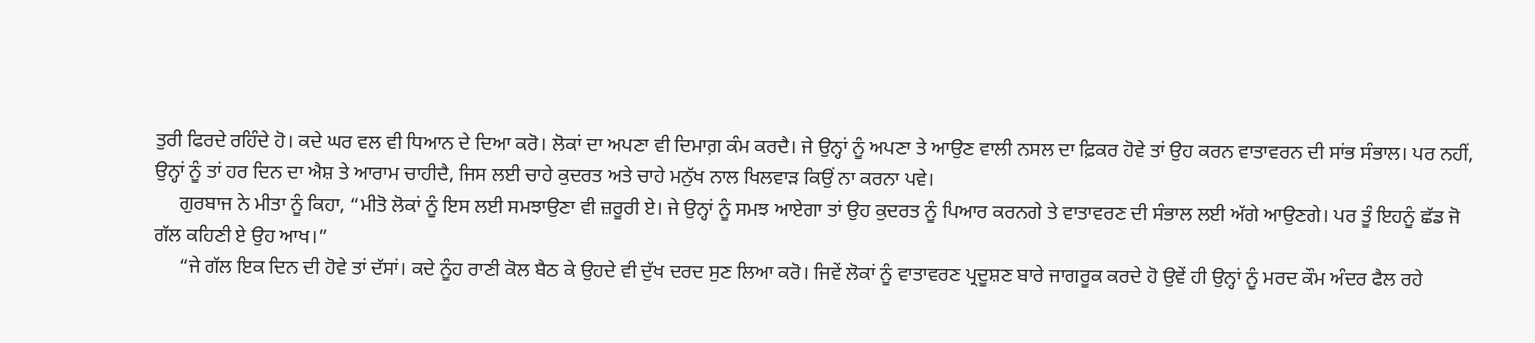ਤੁਰੀ ਫਿਰਦੇ ਰਹਿੰਦੇ ਹੋ। ਕਦੇ ਘਰ ਵਲ ਵੀ ਧਿਆਨ ਦੇ ਦਿਆ ਕਰੋ। ਲੋਕਾਂ ਦਾ ਅਪਣਾ ਵੀ ਦਿਮਾਗ਼ ਕੰਮ ਕਰਦੈ। ਜੇ ਉਨ੍ਹਾਂ ਨੂੰ ਅਪਣਾ ਤੇ ਆਉਣ ਵਾਲੀ ਨਸਲ ਦਾ ਫ਼ਿਕਰ ਹੋਵੇ ਤਾਂ ਉਹ ਕਰਨ ਵਾਤਾਵਰਨ ਦੀ ਸਾਂਭ ਸੰਭਾਲ। ਪਰ ਨਹੀਂ, ਉਨ੍ਹਾਂ ਨੂੰ ਤਾਂ ਹਰ ਦਿਨ ਦਾ ਐਸ਼ ਤੇ ਆਰਾਮ ਚਾਹੀਦੈ, ਜਿਸ ਲਈ ਚਾਹੇ ਕੁਦਰਤ ਅਤੇ ਚਾਹੇ ਮਨੁੱਖ ਨਾਲ ਖਿਲਵਾੜ ਕਿਉਂ ਨਾ ਕਰਨਾ ਪਵੇ।
     ਗੁਰਬਾਜ ਨੇ ਮੀਤਾ ਨੂੰ ਕਿਹਾ, “ਮੀਤੋ ਲੋਕਾਂ ਨੂੰ ਇਸ ਲਈ ਸਮਝਾਉਣਾ ਵੀ ਜ਼ਰੂਰੀ ਏ। ਜੇ ਉਨ੍ਹਾਂ ਨੂੰ ਸਮਝ ਆਏਗਾ ਤਾਂ ਉਹ ਕੁਦਰਤ ਨੂੰ ਪਿਆਰ ਕਰਨਗੇ ਤੇ ਵਾਤਾਵਰਣ ਦੀ ਸੰਭਾਲ ਲਈ ਅੱਗੇ ਆਉਣਗੇ। ਪਰ ਤੂੰ ਇਹਨੂੰ ਛੱਡ ਜੋ ਗੱਲ ਕਹਿਣੀ ਏ ਉਹ ਆਖ।”
     “ਜੇ ਗੱਲ ਇਕ ਦਿਨ ਦੀ ਹੋਵੇ ਤਾਂ ਦੱਸਾਂ। ਕਦੇ ਨੂੰਹ ਰਾਣੀ ਕੋਲ ਬੈਠ ਕੇ ਉਹਦੇ ਵੀ ਦੁੱਖ ਦਰਦ ਸੁਣ ਲਿਆ ਕਰੋ। ਜਿਵੇਂ ਲੋਕਾਂ ਨੂੰ ਵਾਤਾਵਰਣ ਪ੍ਰਦੂਸ਼ਣ ਬਾਰੇ ਜਾਗਰੂਕ ਕਰਦੇ ਹੋ ਉਵੇਂ ਹੀ ਉਨ੍ਹਾਂ ਨੂੰ ਮਰਦ ਕੌਮ ਅੰਦਰ ਫੈਲ ਰਹੇ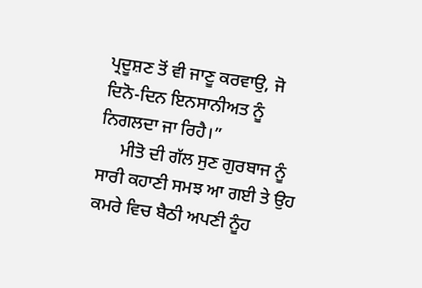ਪ੍ਰਦੂਸ਼ਣ ਤੋਂ ਵੀ ਜਾਣੂ ਕਰਵਾਉ, ਜੋ ਦਿਨੋ-ਦਿਨ ਇਨਸਾਨੀਅਤ ਨੂੰ ਨਿਗਲਦਾ ਜਾ ਰਿਹੈ।”
     ਮੀਤੋ ਦੀ ਗੱਲ ਸੁਣ ਗੁਰਬਾਜ ਨੂੰ ਸਾਰੀ ਕਹਾਣੀ ਸਮਝ ਆ ਗਈ ਤੇ ਉਹ ਕਮਰੇ ਵਿਚ ਬੈਠੀ ਅਪਣੀ ਨੂੰਹ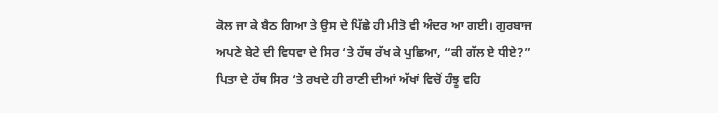ਕੋਲ ਜਾ ਕੇ ਬੈਠ ਗਿਆ ਤੇ ਉਸ ਦੇ ਪਿੱਛੇ ਹੀ ਮੀਤੋ ਵੀ ਅੰਦਰ ਆ ਗਈ। ਗੁਰਬਾਜ ਅਪਣੇ ਬੇਟੇ ਦੀ ਵਿਧਵਾ ਦੇ ਸਿਰ ‘ਤੇ ਹੱਥ ਰੱਖ ਕੇ ਪੁਛਿਆ, “ਕੀ ਗੱਲ ਏ ਧੀਏ?”
ਪਿਤਾ ਦੇ ਹੱਥ ਸਿਰ ‘ਤੇ ਰਖਦੇ ਹੀ ਰਾਣੀ ਦੀਆਂ ਅੱਖਾਂ ਵਿਚੋਂ ਹੰਝੂ ਵਹਿ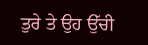ਤੁਰੇ ਤੇ ਉਹ ਉੱਚੀ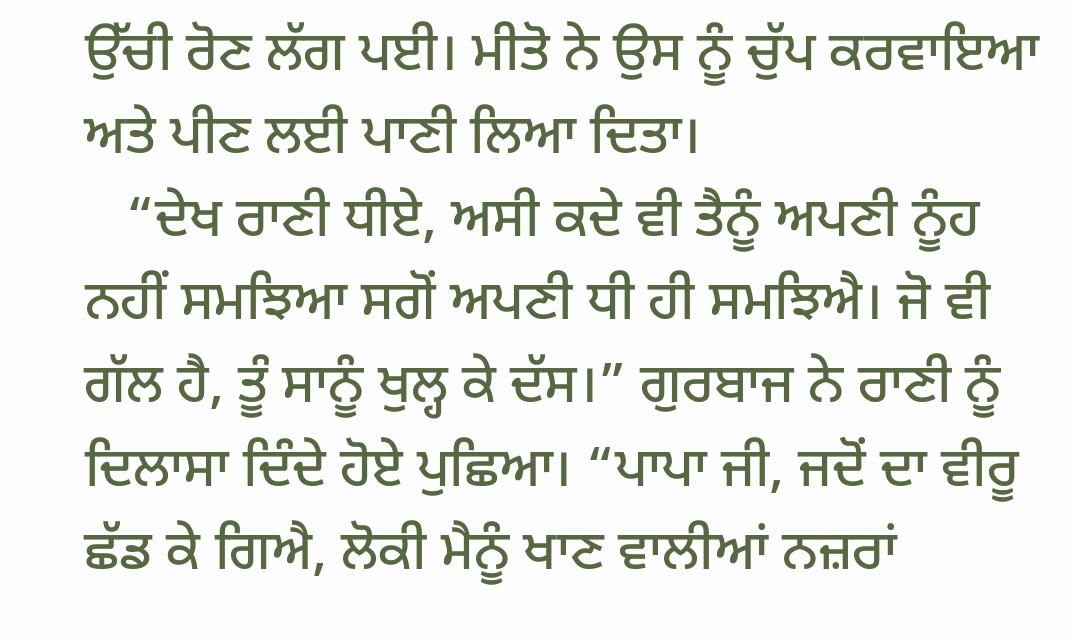ਉੱਚੀ ਰੋਣ ਲੱਗ ਪਈ। ਮੀਤੋ ਨੇ ਉਸ ਨੂੰ ਚੁੱਪ ਕਰਵਾਇਆ ਅਤੇ ਪੀਣ ਲਈ ਪਾਣੀ ਲਿਆ ਦਿਤਾ।
   “ਦੇਖ ਰਾਣੀ ਧੀਏ, ਅਸੀ ਕਦੇ ਵੀ ਤੈਨੂੰ ਅਪਣੀ ਨੂੰਹ ਨਹੀਂ ਸਮਝਿਆ ਸਗੋਂ ਅਪਣੀ ਧੀ ਹੀ ਸਮਝਿਐ। ਜੋ ਵੀ ਗੱਲ ਹੈ, ਤੂੰ ਸਾਨੂੰ ਖੁਲ੍ਹ ਕੇ ਦੱਸ।” ਗੁਰਬਾਜ ਨੇ ਰਾਣੀ ਨੂੰ ਦਿਲਾਸਾ ਦਿੰਦੇ ਹੋਏ ਪੁਛਿਆ। “ਪਾਪਾ ਜੀ, ਜਦੋਂ ਦਾ ਵੀਰੂ ਛੱਡ ਕੇ ਗਿਐ, ਲੋਕੀ ਮੈਨੂੰ ਖਾਣ ਵਾਲੀਆਂ ਨਜ਼ਰਾਂ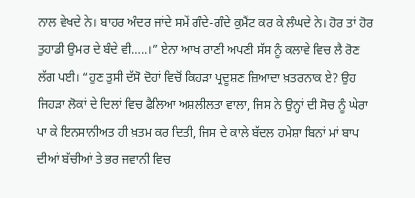ਨਾਲ ਵੇਖਦੇ ਨੇ। ਬਾਹਰ ਅੰਦਰ ਜਾਂਦੇ ਸਮੇਂ ਗੰਦੇ-ਗੰਦੇ ਕੁਮੈਂਟ ਕਰ ਕੇ ਲੰਘਦੇ ਨੇ। ਹੋਰ ਤਾਂ ਹੋਰ ਤੁਹਾਡੀ ਉਮਰ ਦੇ ਬੰਦੇ ਵੀ…..।” ਏਨਾ ਆਖ ਰਾਣੀ ਅਪਣੀ ਸੱਸ ਨੂੰ ਕਲਾਵੇ ਵਿਚ ਲੈ ਰੋਣ ਲੱਗ ਪਈ। “ਹੁਣ ਤੁਸੀ ਦੱਸੋ ਦੋਹਾਂ ਵਿਚੋਂ ਕਿਹੜਾ ਪ੍ਰਦੂਸ਼ਣ ਜ਼ਿਆਦਾ ਖ਼ਤਰਨਾਕ ਏ? ਉਹ ਜਿਹੜਾ ਲੋਕਾਂ ਦੇ ਦਿਲਾਂ ਵਿਚ ਫੈਲਿਆ ਅਸ਼ਲੀਲਤਾ ਵਾਲਾ, ਜਿਸ ਨੇ ਉਨ੍ਹਾਂ ਦੀ ਸੋਚ ਨੂੰ ਘੇਰਾ ਪਾ ਕੇ ਇਨਸਾਨੀਅਤ ਹੀ ਖ਼ਤਮ ਕਰ ਦਿਤੀ, ਜਿਸ ਦੇ ਕਾਲੇ ਬੱਦਲ ਹਮੇਸ਼ਾ ਬਿਨਾਂ ਮਾਂ ਬਾਪ ਦੀਆਂ ਬੱਚੀਆਂ ਤੇ ਭਰ ਜਵਾਨੀ ਵਿਚ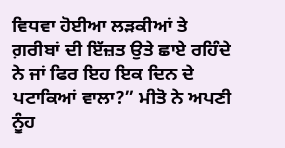ਵਿਧਵਾ ਹੋਈਆ ਲੜਕੀਆਂ ਤੇ ਗ਼ਰੀਬਾਂ ਦੀ ਇੱਜ਼ਤ ਉਤੇ ਛਾਏ ਰਹਿੰਦੇ ਨੇ ਜਾਂ ਫਿਰ ਇਹ ਇਕ ਦਿਨ ਦੇ ਪਟਾਕਿਆਂ ਵਾਲਾ?” ਮੀਤੋ ਨੇ ਅਪਣੀ ਨੂੰਹ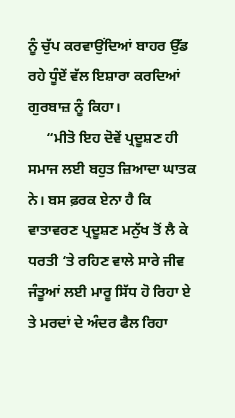ਨੂੰ ਚੁੱਪ ਕਰਵਾਉਂਦਿਆਂ ਬਾਹਰ ਉੱਡ ਰਹੇ ਧੂੰਏਂ ਵੱਲ ਇਸ਼ਾਰਾ ਕਰਦਿਆਂ ਗੁਰਬਾਜ਼ ਨੂੰ ਕਿਹਾ।
     “ਮੀਤੋ ਇਹ ਦੋਵੇਂ ਪ੍ਰਦੂਸ਼ਣ ਹੀ ਸਮਾਜ ਲਈ ਬਹੁਤ ਜ਼ਿਆਦਾ ਘਾਤਕ ਨੇ। ਬਸ ਫ਼ਰਕ ਏਨਾ ਹੈ ਕਿ ਵਾਤਾਵਰਣ ਪ੍ਰਦੂਸ਼ਣ ਮਨੁੱਖ ਤੋਂ ਲੈ ਕੇ ਧਰਤੀ ‘ਤੇ ਰਹਿਣ ਵਾਲੇ ਸਾਰੇ ਜੀਵ ਜੰਤੂਆਂ ਲਈ ਮਾਰੂ ਸਿੱਧ ਹੋ ਰਿਹਾ ਏ ਤੇ ਮਰਦਾਂ ਦੇ ਅੰਦਰ ਫੈਲ ਰਿਹਾ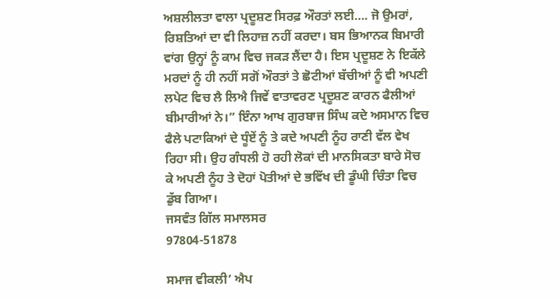ਅਸ਼ਲੀਲਤਾ ਵਾਲਾ ਪ੍ਰਦੂਸ਼ਣ ਸਿਰਫ਼ ਔਰਤਾਂ ਲਈ…. ਜੋ ਉਮਰਾਂ, ਰਿਸ਼ਤਿਆਂ ਦਾ ਵੀ ਲਿਹਾਜ਼ ਨਹੀਂ ਕਰਦਾ। ਬਸ ਭਿਆਨਕ ਬਿਮਾਰੀ  ਵਾਂਗ ਉਨ੍ਹਾਂ ਨੂੰ ਕਾਮ ਵਿਚ ਜਕੜ ਲੈਂਦਾ ਹੈ। ਇਸ ਪ੍ਰਦੂਸ਼ਣ ਨੇ ਇਕੱਲੇ ਮਰਦਾਂ ਨੂੰ ਹੀ ਨਹੀਂ ਸਗੋਂ ਔਰਤਾਂ ਤੇ ਛੋਟੀਆਂ ਬੱਚੀਆਂ ਨੂੰ ਵੀ ਅਪਣੀ ਲਪੇਟ ਵਿਚ ਲੈ ਲਿਐ ਜਿਵੇਂ ਵਾਤਾਵਰਣ ਪ੍ਰਦੂਸ਼ਣ ਕਾਰਨ ਫੈਲੀਆਂ ਬੀਮਾਰੀਆਂ ਨੇ।” ਇੰਨਾ ਆਖ ਗੁਰਬਾਜ ਸਿੰਘ ਕਦੇ ਅਸਮਾਨ ਵਿਚ ਫੈਲੇ ਪਟਾਕਿਆਂ ਦੇ ਧੂੰਏਂ ਨੂੰ ਤੇ ਕਦੇ ਅਪਣੀ ਨੂੰਹ ਰਾਣੀ ਵੱਲ ਵੇਖ ਰਿਹਾ ਸੀ। ਉਹ ਗੰਧਲੀ ਹੋ ਰਹੀ ਲੋਕਾਂ ਦੀ ਮਾਨਸਿਕਤਾ ਬਾਰੇ ਸੋਚ ਕੇ ਅਪਣੀ ਨੂੰਹ ਤੇ ਦੋਹਾਂ ਪੋਤੀਆਂ ਦੇ ਭਵਿੱਖ ਦੀ ਡੂੰਘੀ ਚਿੰਤਾ ਵਿਚ ਡੁੱਬ ਗਿਆ।
ਜਸਵੰਤ ਗਿੱਲ ਸਮਾਲਸਰ
97804-51878

ਸਮਾਜ ਵੀਕਲੀ’ ਐਪ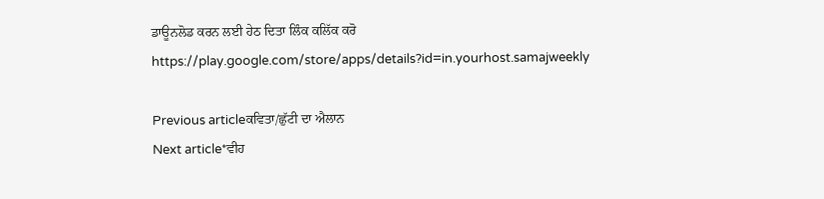ਡਾਊਨਲੋਡ ਕਰਨ ਲਈ ਹੇਠ ਦਿਤਾ ਲਿੰਕ ਕਲਿੱਕ ਕਰੋ
https://play.google.com/store/apps/details?id=in.yourhost.samajweekly

Previous articleਕਵਿਤਾ/ਛੁੱਟੀ ਦਾ ਐਲਾਨ
Next article*ਵੀਹ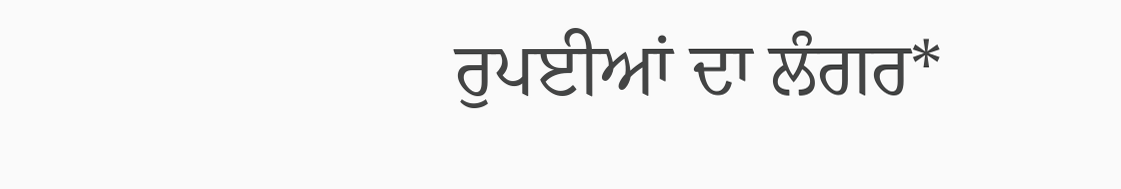ਰੁਪਈਆਂ ਦਾ ਲੰਗਰ*